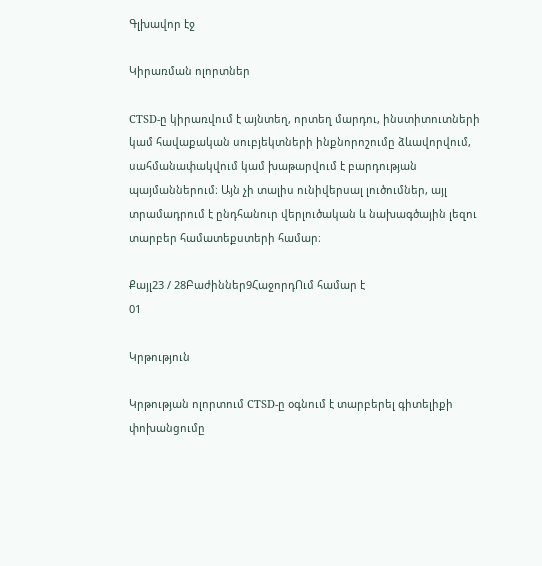Գլխավոր էջ

Կիրառման ոլորտներ

CTSD-ը կիրառվում է այնտեղ, որտեղ մարդու, ինստիտուտների կամ հավաքական սուբյեկտների ինքնորոշումը ձևավորվում, սահմանափակվում կամ խաթարվում է բարդության պայմաններում։ Այն չի տալիս ունիվերսալ լուծումներ, այլ տրամադրում է ընդհանուր վերլուծական և նախագծային լեզու տարբեր համատեքստերի համար։

Քայլ23 / 28Բաժիններ9ՀաջորդՈւմ համար է
01

Կրթություն

Կրթության ոլորտում CTSD-ը օգնում է տարբերել գիտելիքի փոխանցումը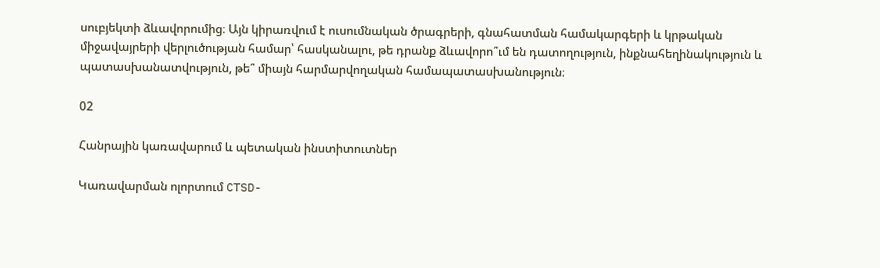սուբյեկտի ձևավորումից։ Այն կիրառվում է ուսումնական ծրագրերի, գնահատման համակարգերի և կրթական միջավայրերի վերլուծության համար՝ հասկանալու, թե դրանք ձևավորո՞ւմ են դատողություն, ինքնահեղինակություն և պատասխանատվություն, թե՞ միայն հարմարվողական համապատասխանություն։

02

Հանրային կառավարում և պետական ինստիտուտներ

Կառավարման ոլորտում CTSD-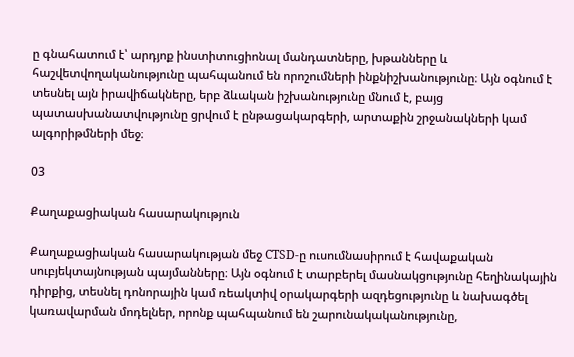ը գնահատում է՝ արդյոք ինստիտուցիոնալ մանդատները, խթանները և հաշվետվողականությունը պահպանում են որոշումների ինքնիշխանությունը։ Այն օգնում է տեսնել այն իրավիճակները, երբ ձևական իշխանությունը մնում է, բայց պատասխանատվությունը ցրվում է ընթացակարգերի, արտաքին շրջանակների կամ ալգորիթմների մեջ։

03

Քաղաքացիական հասարակություն

Քաղաքացիական հասարակության մեջ CTSD-ը ուսումնասիրում է հավաքական սուբյեկտայնության պայմանները։ Այն օգնում է տարբերել մասնակցությունը հեղինակային դիրքից, տեսնել դոնորային կամ ռեակտիվ օրակարգերի ազդեցությունը և նախագծել կառավարման մոդելներ, որոնք պահպանում են շարունակականությունը,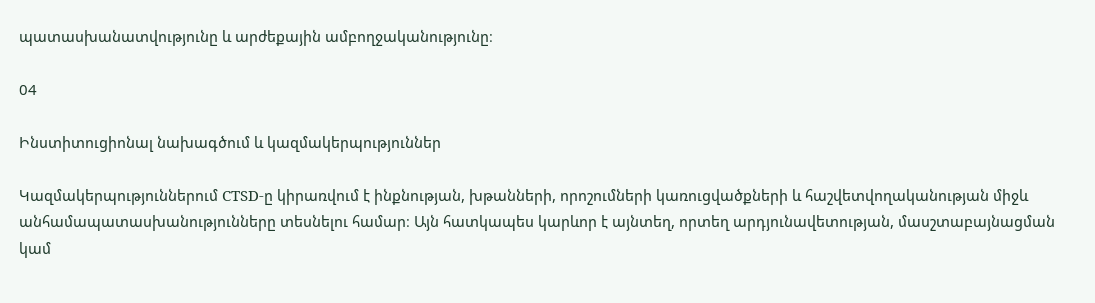պատասխանատվությունը և արժեքային ամբողջականությունը։

04

Ինստիտուցիոնալ նախագծում և կազմակերպություններ

Կազմակերպություններում CTSD-ը կիրառվում է ինքնության, խթանների, որոշումների կառուցվածքների և հաշվետվողականության միջև անհամապատասխանությունները տեսնելու համար։ Այն հատկապես կարևոր է այնտեղ, որտեղ արդյունավետության, մասշտաբայնացման կամ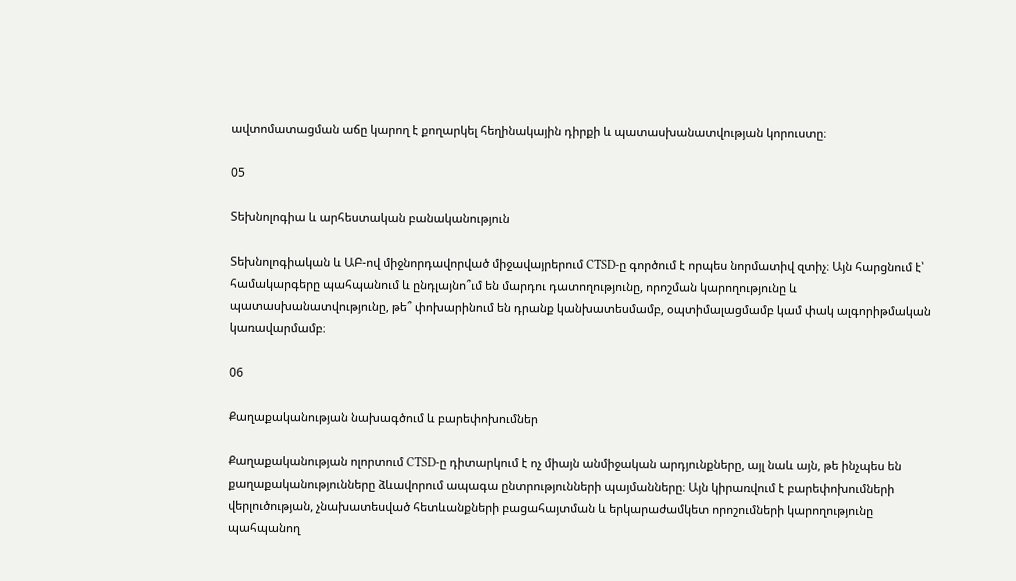ավտոմատացման աճը կարող է քողարկել հեղինակային դիրքի և պատասխանատվության կորուստը։

05

Տեխնոլոգիա և արհեստական բանականություն

Տեխնոլոգիական և ԱԲ-ով միջնորդավորված միջավայրերում CTSD-ը գործում է որպես նորմատիվ զտիչ։ Այն հարցնում է՝ համակարգերը պահպանում և ընդլայնո՞ւմ են մարդու դատողությունը, որոշման կարողությունը և պատասխանատվությունը, թե՞ փոխարինում են դրանք կանխատեսմամբ, օպտիմալացմամբ կամ փակ ալգորիթմական կառավարմամբ։

06

Քաղաքականության նախագծում և բարեփոխումներ

Քաղաքականության ոլորտում CTSD-ը դիտարկում է ոչ միայն անմիջական արդյունքները, այլ նաև այն, թե ինչպես են քաղաքականությունները ձևավորում ապագա ընտրությունների պայմանները։ Այն կիրառվում է բարեփոխումների վերլուծության, չնախատեսված հետևանքների բացահայտման և երկարաժամկետ որոշումների կարողությունը պահպանող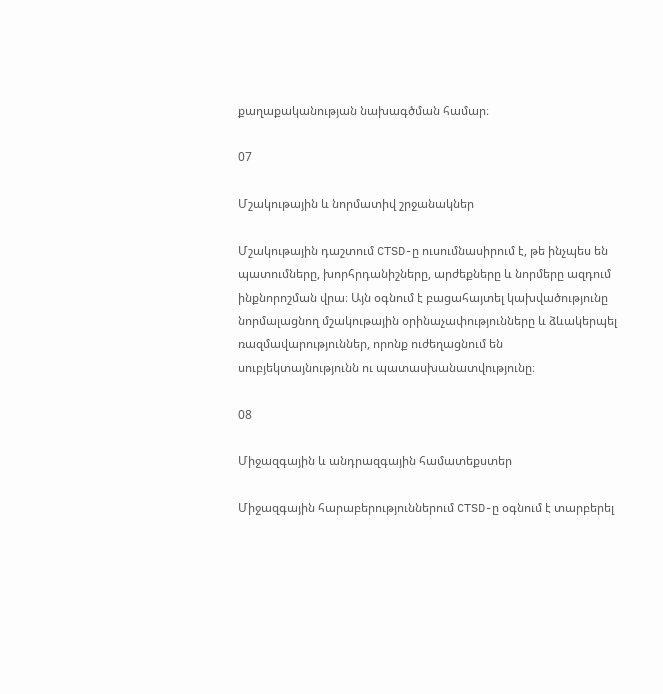քաղաքականության նախագծման համար։

07

Մշակութային և նորմատիվ շրջանակներ

Մշակութային դաշտում CTSD-ը ուսումնասիրում է, թե ինչպես են պատումները, խորհրդանիշները, արժեքները և նորմերը ազդում ինքնորոշման վրա։ Այն օգնում է բացահայտել կախվածությունը նորմալացնող մշակութային օրինաչափությունները և ձևակերպել ռազմավարություններ, որոնք ուժեղացնում են սուբյեկտայնությունն ու պատասխանատվությունը։

08

Միջազգային և անդրազգային համատեքստեր

Միջազգային հարաբերություններում CTSD-ը օգնում է տարբերել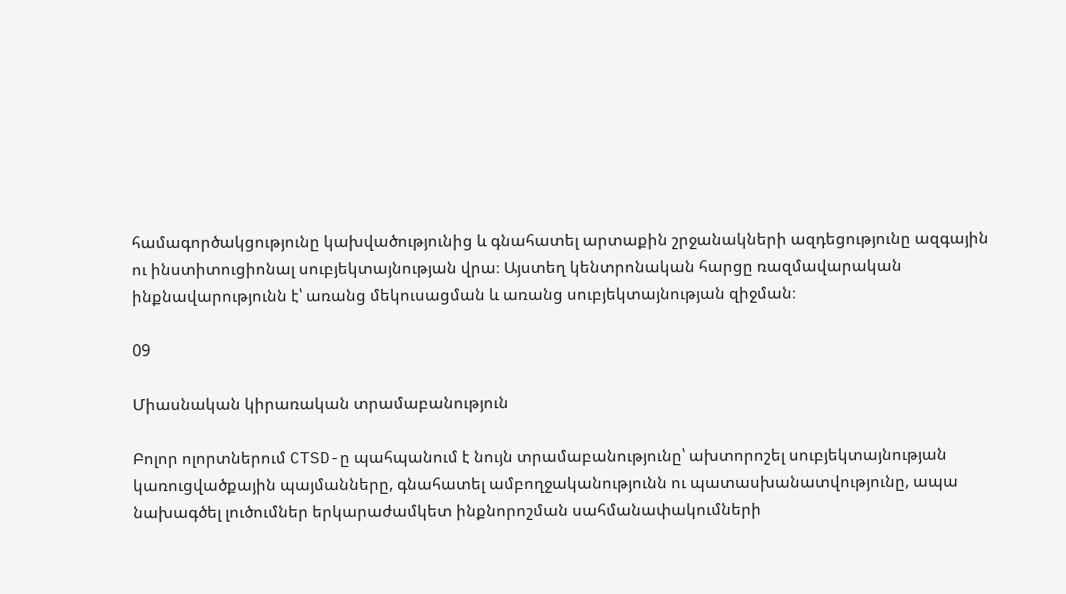համագործակցությունը կախվածությունից և գնահատել արտաքին շրջանակների ազդեցությունը ազգային ու ինստիտուցիոնալ սուբյեկտայնության վրա։ Այստեղ կենտրոնական հարցը ռազմավարական ինքնավարությունն է՝ առանց մեկուսացման և առանց սուբյեկտայնության զիջման։

09

Միասնական կիրառական տրամաբանություն

Բոլոր ոլորտներում CTSD-ը պահպանում է նույն տրամաբանությունը՝ ախտորոշել սուբյեկտայնության կառուցվածքային պայմանները, գնահատել ամբողջականությունն ու պատասխանատվությունը, ապա նախագծել լուծումներ երկարաժամկետ ինքնորոշման սահմանափակումների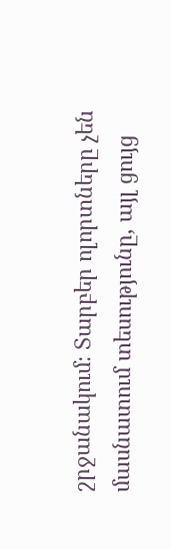շրջանակում։ Տարբեր ոլորտները չեն մասնատում տեսությունը, այլ ցույց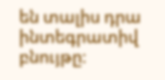են տալիս դրա ինտեգրատիվ բնույթը։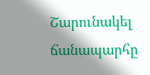Շարունակել ճանապարհը